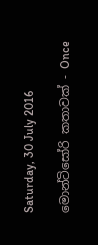Saturday, 30 July 2016

මොන්ටිසෝරි කතාවක් - Once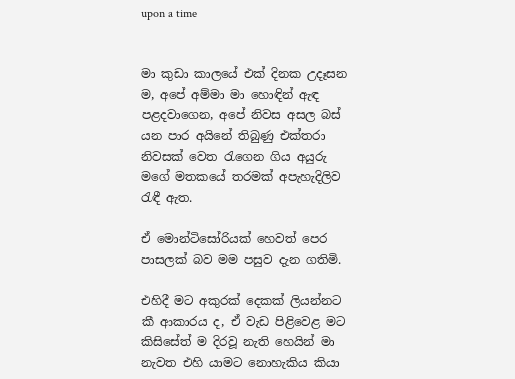upon a time


මා කුඩා කාලයේ එක් දිනක උදෑසන ම, අපේ අම්මා මා හොඳින් ඇඳ පළදවාගෙන, අපේ නිවස අසල බස් යන පාර අයිනේ තිබුණු එක්තරා නිවසක් වෙත රැගෙන ගිය අයුරු මගේ මතකයේ තරමක් අපැහැදිලිව රැඳී ඇත.

ඒ මොන්ටිසෝරියක් හෙවත් පෙර පාසලක් බව මම පසුව දැන ගතිමි.

එහිදී මට අකුරක් දෙකක් ලියන්නට කී ආකාරය ද, ඒ වැඩ පිළිවෙළ මට කිසිසේත් ම දිරවූ නැති හෙයින් මා නැවත එහි යාමට නොහැකිය කියා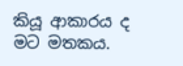කියූ ආකාරය ද මට මතකය.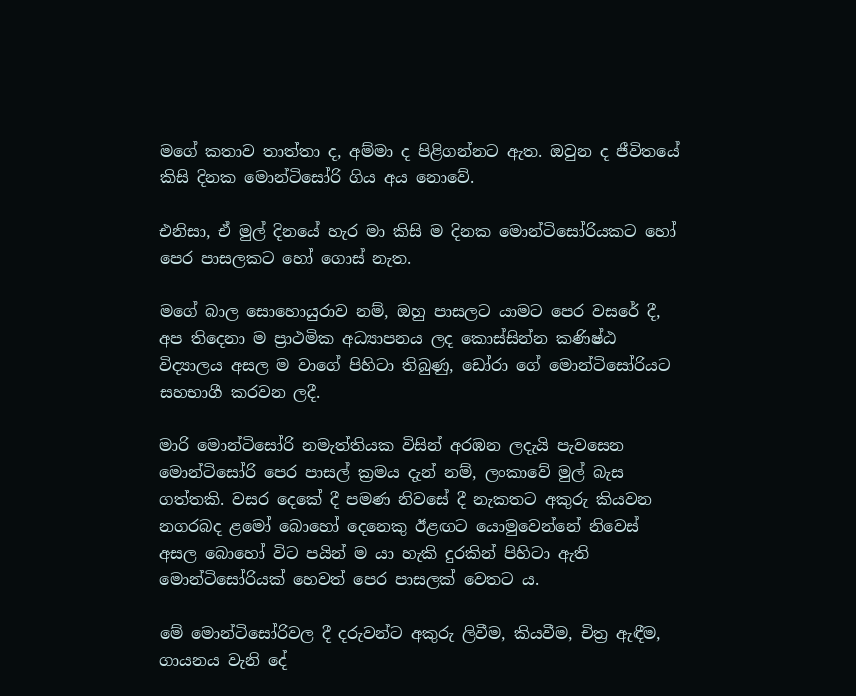මගේ කතාව තාත්තා ද, අම්මා ද පිළිගන්නට ඇත. ඔවුන ද ජීවිතයේ කිසි දිනක මොන්ටිසෝරි ගිය අය නොවේ.

එනිසා, ඒ මුල් දිනයේ හැර මා කිසි ම දිනක මොන්ටිසෝරියකට හෝ පෙර පාසලකට හෝ ගොස් නැත.

මගේ බාල සොහොයුරාව නම්, ඔහු පාසලට යාමට පෙර වසරේ දී, අප තිදෙනා ම ප්‍රාථමික අධ්‍යාපනය ලද කොස්සින්න කණිෂ්ඨ විද්‍යාලය අසල ම වාගේ පිහිටා තිබුණු, ඩෝරා ගේ මොන්ටිසෝරියට සහභාගී කරවන ලදී.

මාරි මොන්ටිසෝරි නමැත්තියක විසින් අරඹන ලදැයි පැවසෙන මොන්ටිසෝරි පෙර පාසල් ක්‍රමය දැන් නම්, ලංකාවේ මුල් බැස ගත්තකි. වසර දෙකේ දී පමණ නිවසේ දී නැකතට අකුරු කියවන නගරබද ළමෝ බොහෝ දෙනෙකු ඊළඟට යොමුවෙන්නේ නිවෙස් අසල බොහෝ විට පයින් ම යා හැකි දුරකින් පිහිටා ඇති මොන්ටිසෝරියක් හෙවත් පෙර පාසලක් වෙතට ය.

මේ මොන්ටිසෝරිවල දී දරුවන්ට අකුරු ලිවීම, කියවීම, චිත්‍ර ඇඳීම, ගායනය වැනි දේ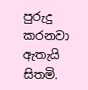පුරුදු කරනවා ඇතැයි සිතමි.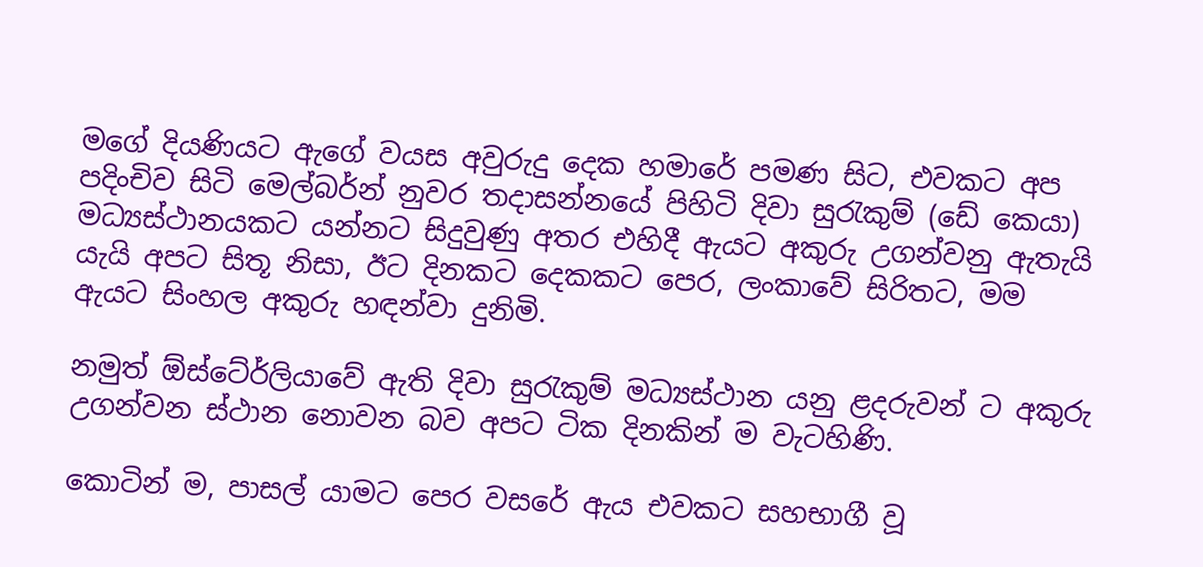මගේ දියණියට ඇගේ වයස අවුරුදු දෙක හමාරේ පමණ සිට, එවකට අප පදිංචිව සිටි මෙල්බර්න් නුවර තදාසන්නයේ පිහිටි දිවා සුරැකුම් (ඩේ කෙයා) මධ්‍යස්ථානයකට යන්නට සිදුවුණු අතර එහිදී ඇයට අකුරු උගන්වනු ඇතැයි යැයි අපට සිතූ නිසා, ඊට දිනකට දෙකකට පෙර, ලංකාවේ සිරිතට, මම ඇයට සිංහල අකුරු හඳන්වා දුනිමි.

නමුත් ඕස්ටේ‍ර්ලියාවේ ඇති දිවා සුරැකුම් මධ්‍යස්ථාන යනු ළදරුවන් ට අකුරු උගන්වන ස්ථාන නොවන බව අපට ටික දිනකින් ම වැටහිණි.

කොටින් ම, පාසල් යාමට පෙර වසරේ ඇය එවකට සහභාගී වූ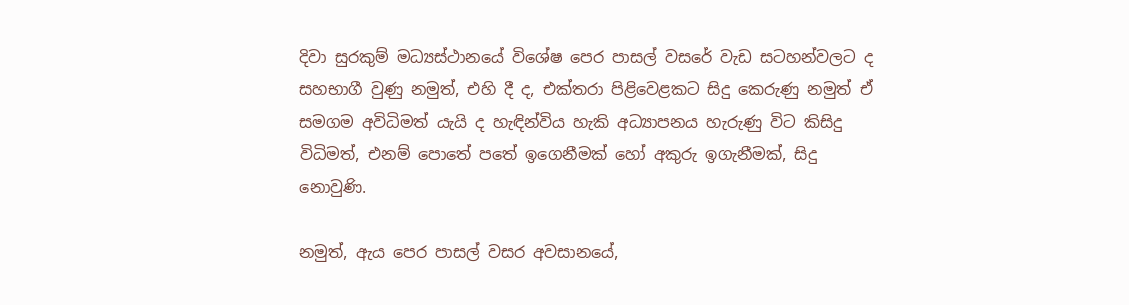දිවා සුරකුම් මධ්‍යස්ථානයේ විශේෂ පෙර පාසල් වසරේ වැඩ සටහන්වලට ද සහභාගී වුණු නමුත්, එහි දී ද, එක්තරා පිළිවෙළකට සිදු කෙරුණු නමුත් ඒ සමගම අවිධිමත් යැයි ද හැඳින්විය හැකි අධ්‍යාපනය හැරුණු විට කිසිදු විධිමත්, එනම් පොතේ පතේ ඉගෙනීමක් හෝ අකුරු ඉගැනීමක්, සිදු නොවුණි.

නමුත්, ඇය පෙර පාසල් වසර අවසානයේ,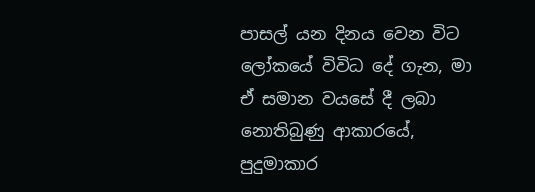පාසල් යන දිනය වෙන විට ලෝකයේ විවිධ දේ ගැන, මා ඒ සමාන වයසේ දී ලබා නොතිබුණු ආකාරයේ, පුදුමාකාර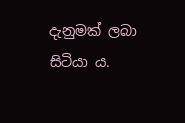දැනුමක් ලබා සිටියා ය.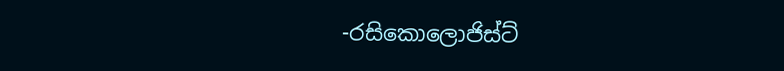-රසිකොලොජිස්ට්